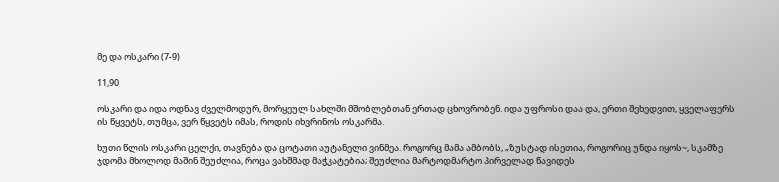მე და ოსკარი (7-9)

11,90

ოსკარი და იდა ოდნავ ძველმოდურ, მორყეულ სახლში მშობლებთან ერთად ცხოვრობენ. იდა უფროსი დაა და, ერთი შეხედვით, ყველაფერს ის წყვეტს, თუმცა, ვერ წყვეტს იმას, როდის იხვრინოს ოსკარმა.

ხუთი წლის ოსკარი ცელქი, თავნება და ცოტათი აუტანელი ვინმეა. როგორც მამა ამბობს, „ზუსტად ისეთია, როგორიც უნდა იყოს~, სკამზე ჯდომა მხოლოდ მაშინ შეუძლია, როცა ვახშმად მაჭკატებია; შეუძლია მარტოდმარტო პირველად წავიდეს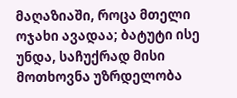მაღაზიაში, როცა მთელი ოჯახი ავადაა; ბატუტი ისე უნდა, საჩუქრად მისი მოთხოვნა უზრდელობა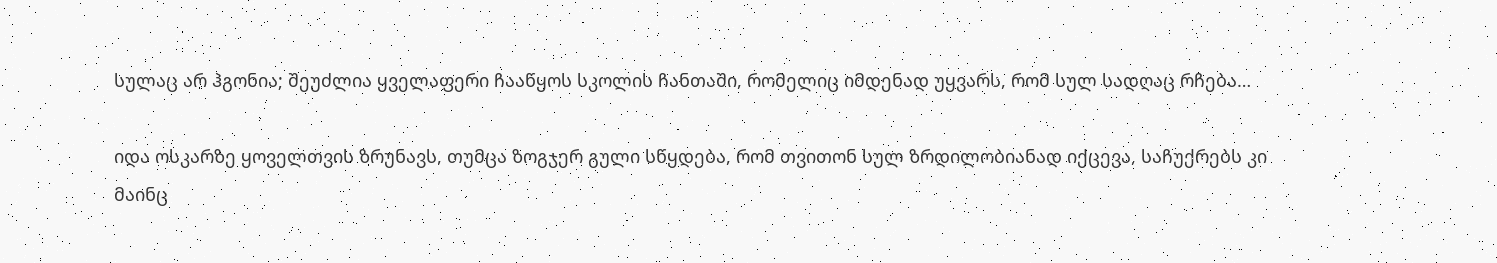სულაც არ ჰგონია; შეუძლია ყველაფერი ჩააწყოს სკოლის ჩანთაში, რომელიც იმდენად უყვარს, რომ სულ სადღაც რჩება…

იდა ოსკარზე ყოველთვის ზრუნავს, თუმცა ზოგჯერ გული სწყდება, რომ თვითონ სულ ზრდილობიანად იქცევა, საჩუქრებს კი მაინც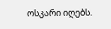ოსკარი იღებს.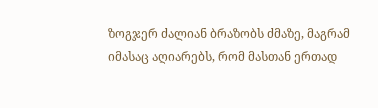ზოგჯერ ძალიან ბრაზობს ძმაზე, მაგრამ იმასაც აღიარებს, რომ მასთან ერთად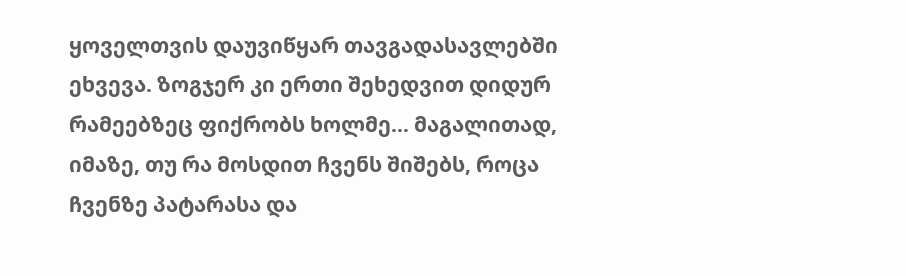ყოველთვის დაუვიწყარ თავგადასავლებში ეხვევა. ზოგჯერ კი ერთი შეხედვით დიდურ რამეებზეც ფიქრობს ხოლმე… მაგალითად, იმაზე, თუ რა მოსდით ჩვენს შიშებს, როცა ჩვენზე პატარასა და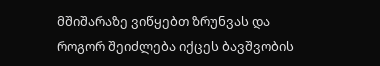მშიშარაზე ვიწყებთ ზრუნვას და როგორ შეიძლება იქცეს ბავშვობის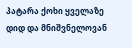პატარა ქოხი ყველაზე დიდ და მნიშვნელოვან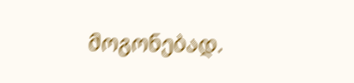მოგონებად.